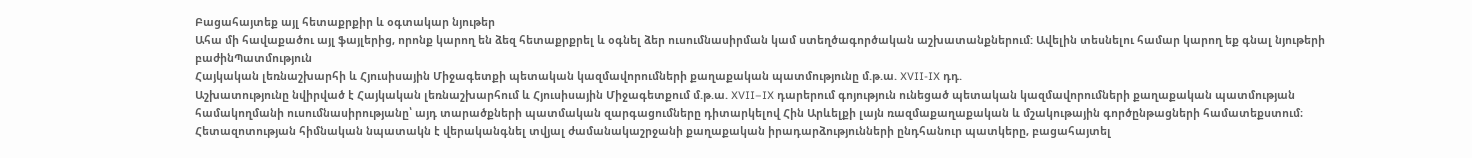Բացահայտեք այլ հետաքրքիր և օգտակար նյութեր
Ահա մի հավաքածու այլ ֆայլերից, որոնք կարող են ձեզ հետաքրքրել և օգնել ձեր ուսումնասիրման կամ ստեղծագործական աշխատանքներում: Ավելին տեսնելու համար կարող եք գնալ նյութերի բաժինՊատմություն
Հայկական լեռնաշխարհի և Հյուսիսային Միջագետքի պետական կազմավորումների քաղաքական պատմությունը մ.թ.ա. XVII-IX դդ.
Աշխատությունը նվիրված է Հայկական լեռնաշխարհում և Հյուսիսային Միջագետքում մ.թ.ա. XVII–IX դարերում գոյություն ունեցած պետական կազմավորումների քաղաքական պատմության համակողմանի ուսումնասիրությանը՝ այդ տարածքների պատմական զարգացումները դիտարկելով Հին Արևելքի լայն ռազմաքաղաքական և մշակութային գործընթացների համատեքստում։ Հետազոտության հիմնական նպատակն է վերականգնել տվյալ ժամանակաշրջանի քաղաքական իրադարձությունների ընդհանուր պատկերը, բացահայտել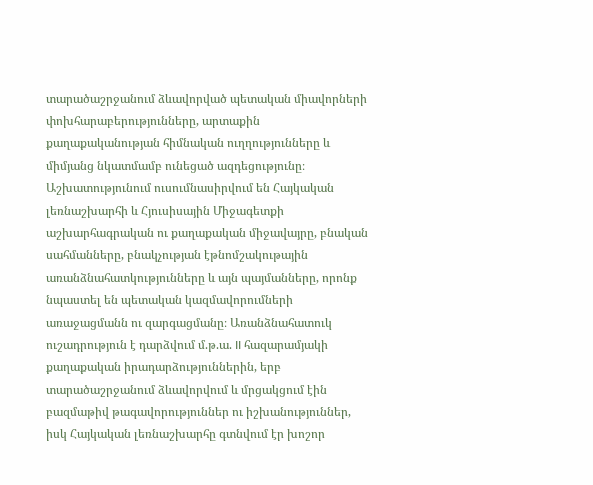տարածաշրջանում ձևավորված պետական միավորների փոխհարաբերությունները, արտաքին քաղաքականության հիմնական ուղղությունները և միմյանց նկատմամբ ունեցած ազդեցությունը։ Աշխատությունում ուսումնասիրվում են Հայկական լեռնաշխարհի և Հյուսիսային Միջագետքի աշխարհագրական ու քաղաքական միջավայրը, բնական սահմանները, բնակչության էթնոմշակութային առանձնահատկությունները և այն պայմանները, որոնք նպաստել են պետական կազմավորումների առաջացմանն ու զարգացմանը։ Առանձնահատուկ ուշադրություն է դարձվում մ.թ.ա. II հազարամյակի քաղաքական իրադարձություններին, երբ տարածաշրջանում ձևավորվում և մրցակցում էին բազմաթիվ թագավորություններ ու իշխանություններ, իսկ Հայկական լեռնաշխարհը գտնվում էր խոշոր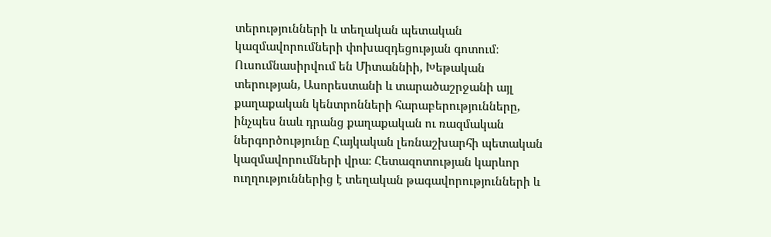տերությունների և տեղական պետական կազմավորումների փոխազդեցության գոտում։ Ուսումնասիրվում են Միտաննիի, Խեթական տերության, Ասորեստանի և տարածաշրջանի այլ քաղաքական կենտրոնների հարաբերությունները, ինչպես նաև դրանց քաղաքական ու ռազմական ներգործությունը Հայկական լեռնաշխարհի պետական կազմավորումների վրա։ Հետազոտության կարևոր ուղղություններից է տեղական թագավորությունների և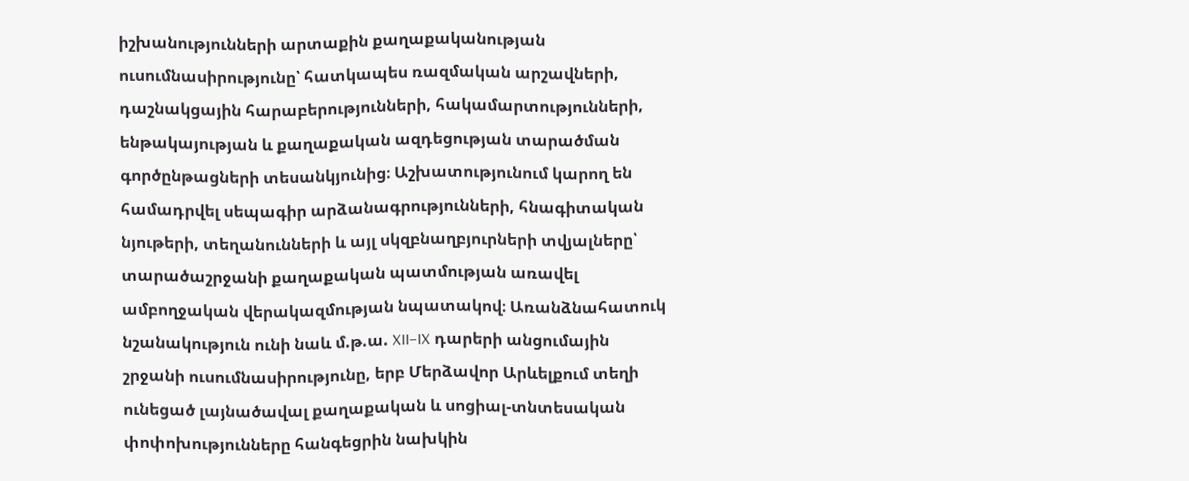իշխանությունների արտաքին քաղաքականության ուսումնասիրությունը՝ հատկապես ռազմական արշավների, դաշնակցային հարաբերությունների, հակամարտությունների, ենթակայության և քաղաքական ազդեցության տարածման գործընթացների տեսանկյունից։ Աշխատությունում կարող են համադրվել սեպագիր արձանագրությունների, հնագիտական նյութերի, տեղանունների և այլ սկզբնաղբյուրների տվյալները՝ տարածաշրջանի քաղաքական պատմության առավել ամբողջական վերակազմության նպատակով։ Առանձնահատուկ նշանակություն ունի նաև մ.թ.ա. XII–IX դարերի անցումային շրջանի ուսումնասիրությունը, երբ Մերձավոր Արևելքում տեղի ունեցած լայնածավալ քաղաքական և սոցիալ-տնտեսական փոփոխությունները հանգեցրին նախկին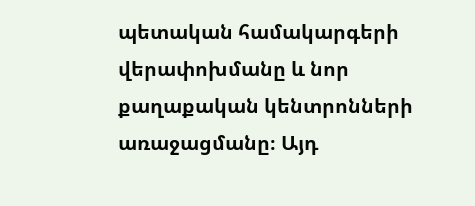պետական համակարգերի վերափոխմանը և նոր քաղաքական կենտրոնների առաջացմանը։ Այդ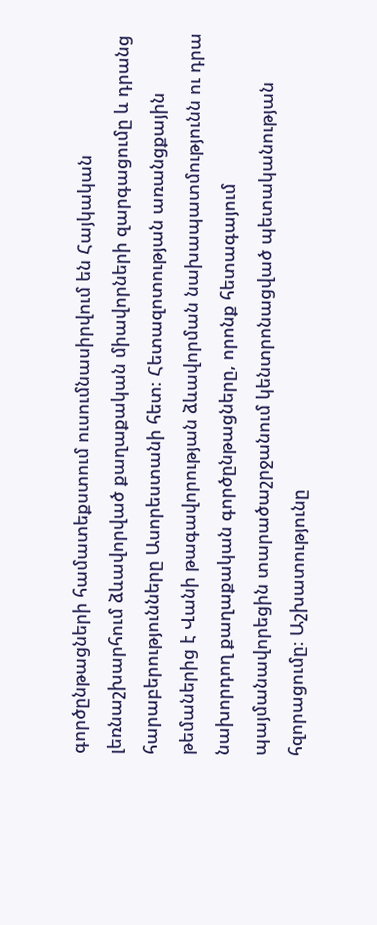գործընթացների համատեքստում ուսումնասիրվում են Հայկական լեռնաշխարհում ձևավորված քաղաքական միավորների զարգացումը և դրանց հարաբերությունները Ասորեստանի հետ։ Հետազոտության առանցքային թեմաներից է Վանի թագավորության ձևավորման նախապատմությունն ու դրա նախորդող քաղաքական գործընթացները, որոնք հետագայում պայմանավորեցին տարածաշրջանում կենտրոնացված պետականության հզորացումը։ Աշխատությունը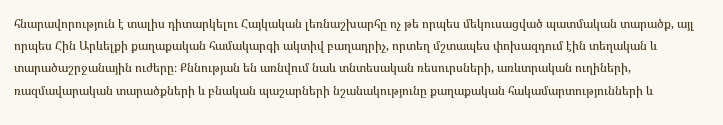հնարավորություն է տալիս դիտարկելու Հայկական լեռնաշխարհը ոչ թե որպես մեկուսացված պատմական տարածք, այլ որպես Հին Արևելքի քաղաքական համակարգի ակտիվ բաղադրիչ, որտեղ մշտապես փոխազդում էին տեղական և տարածաշրջանային ուժերը։ Քննության են առնվում նաև տնտեսական ռեսուրսների, առևտրական ուղիների, ռազմավարական տարածքների և բնական պաշարների նշանակությունը քաղաքական հակամարտությունների և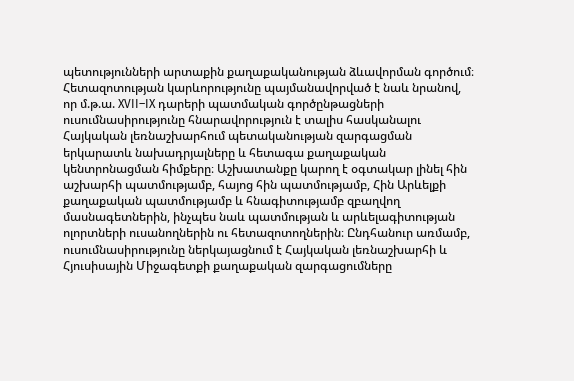պետությունների արտաքին քաղաքականության ձևավորման գործում։ Հետազոտության կարևորությունը պայմանավորված է նաև նրանով, որ մ.թ.ա. XVII–IX դարերի պատմական գործընթացների ուսումնասիրությունը հնարավորություն է տալիս հասկանալու Հայկական լեռնաշխարհում պետականության զարգացման երկարատև նախադրյալները և հետագա քաղաքական կենտրոնացման հիմքերը։ Աշխատանքը կարող է օգտակար լինել հին աշխարհի պատմությամբ, հայոց հին պատմությամբ, Հին Արևելքի քաղաքական պատմությամբ և հնագիտությամբ զբաղվող մասնագետներին, ինչպես նաև պատմության և արևելագիտության ոլորտների ուսանողներին ու հետազոտողներին։ Ընդհանուր առմամբ, ուսումնասիրությունը ներկայացնում է Հայկական լեռնաշխարհի և Հյուսիսային Միջագետքի քաղաքական զարգացումները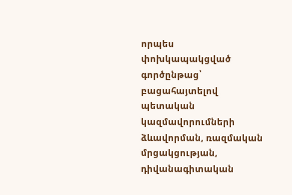որպես փոխկապակցված գործընթաց՝ բացահայտելով պետական կազմավորումների ձևավորման, ռազմական մրցակցության, դիվանագիտական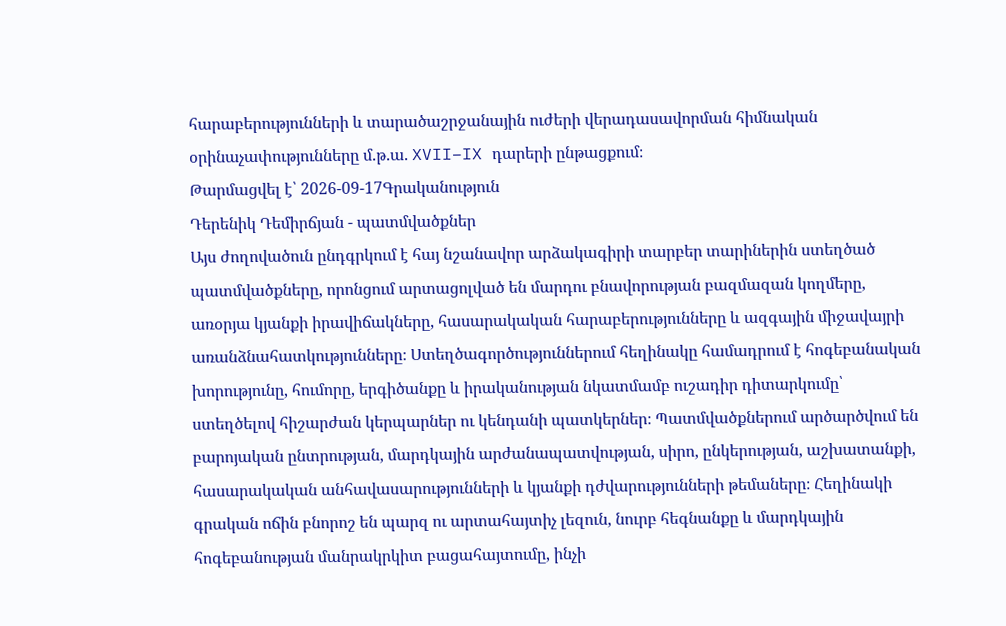հարաբերությունների և տարածաշրջանային ուժերի վերադասավորման հիմնական օրինաչափությունները մ.թ.ա. XVII–IX դարերի ընթացքում։
Թարմացվել է՝ 2026-09-17Գրականություն
Դերենիկ Դեմիրճյան - պատմվածքներ
Այս ժողովածուն ընդգրկում է հայ նշանավոր արձակագիրի տարբեր տարիներին ստեղծած պատմվածքները, որոնցում արտացոլված են մարդու բնավորության բազմազան կողմերը, առօրյա կյանքի իրավիճակները, հասարակական հարաբերությունները և ազգային միջավայրի առանձնահատկությունները։ Ստեղծագործություններում հեղինակը համադրում է հոգեբանական խորությունը, հումորը, երգիծանքը և իրականության նկատմամբ ուշադիր դիտարկումը՝ ստեղծելով հիշարժան կերպարներ ու կենդանի պատկերներ։ Պատմվածքներում արծարծվում են բարոյական ընտրության, մարդկային արժանապատվության, սիրո, ընկերության, աշխատանքի, հասարակական անհավասարությունների և կյանքի դժվարությունների թեմաները։ Հեղինակի գրական ոճին բնորոշ են պարզ ու արտահայտիչ լեզուն, նուրբ հեգնանքը և մարդկային հոգեբանության մանրակրկիտ բացահայտումը, ինչի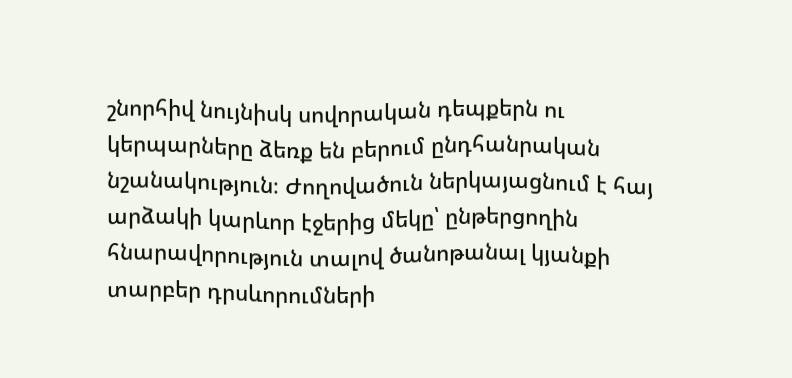շնորհիվ նույնիսկ սովորական դեպքերն ու կերպարները ձեռք են բերում ընդհանրական նշանակություն։ Ժողովածուն ներկայացնում է հայ արձակի կարևոր էջերից մեկը՝ ընթերցողին հնարավորություն տալով ծանոթանալ կյանքի տարբեր դրսևորումների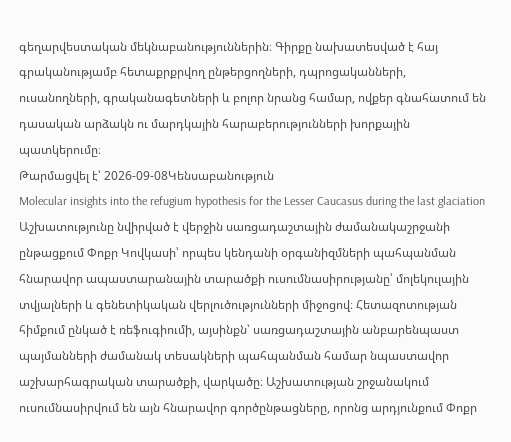գեղարվեստական մեկնաբանություններին։ Գիրքը նախատեսված է հայ գրականությամբ հետաքրքրվող ընթերցողների, դպրոցականների, ուսանողների, գրականագետների և բոլոր նրանց համար, ովքեր գնահատում են դասական արձակն ու մարդկային հարաբերությունների խորքային պատկերումը։
Թարմացվել է՝ 2026-09-08Կենսաբանություն
Molecular insights into the refugium hypothesis for the Lesser Caucasus during the last glaciation
Աշխատությունը նվիրված է վերջին սառցադաշտային ժամանակաշրջանի ընթացքում Փոքր Կովկասի՝ որպես կենդանի օրգանիզմների պահպանման հնարավոր ապաստարանային տարածքի ուսումնասիրությանը՝ մոլեկուլային տվյալների և գենետիկական վերլուծությունների միջոցով։ Հետազոտության հիմքում ընկած է ռեֆուգիումի, այսինքն՝ սառցադաշտային անբարենպաստ պայմանների ժամանակ տեսակների պահպանման համար նպաստավոր աշխարհագրական տարածքի, վարկածը։ Աշխատության շրջանակում ուսումնասիրվում են այն հնարավոր գործընթացները, որոնց արդյունքում Փոքր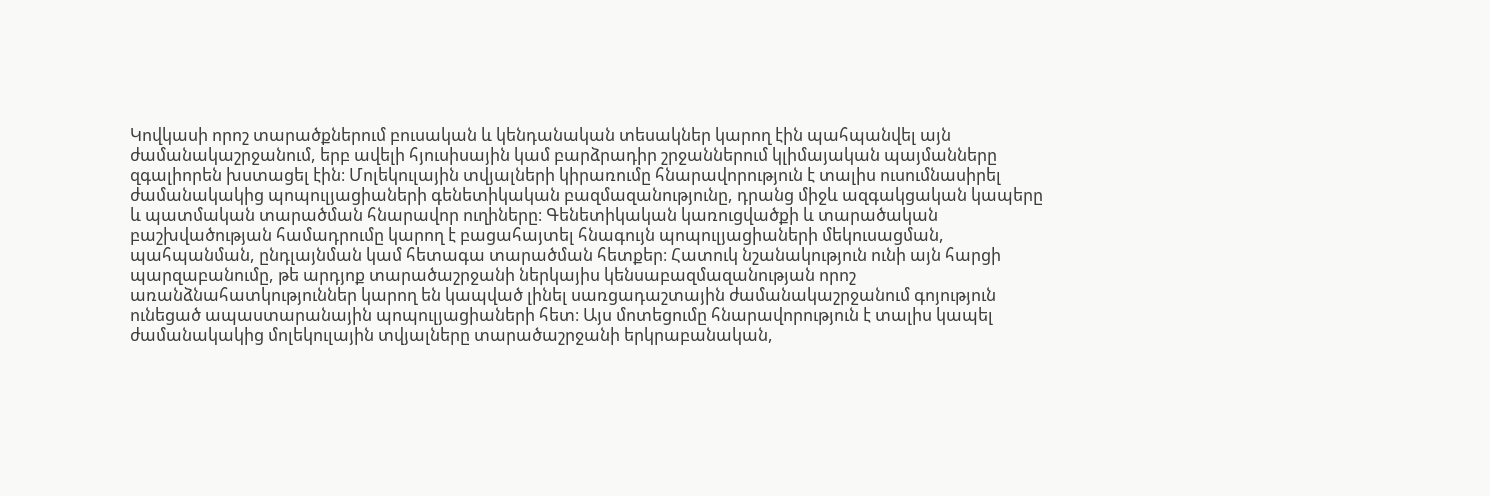Կովկասի որոշ տարածքներում բուսական և կենդանական տեսակներ կարող էին պահպանվել այն ժամանակաշրջանում, երբ ավելի հյուսիսային կամ բարձրադիր շրջաններում կլիմայական պայմանները զգալիորեն խստացել էին։ Մոլեկուլային տվյալների կիրառումը հնարավորություն է տալիս ուսումնասիրել ժամանակակից պոպուլյացիաների գենետիկական բազմազանությունը, դրանց միջև ազգակցական կապերը և պատմական տարածման հնարավոր ուղիները։ Գենետիկական կառուցվածքի և տարածական բաշխվածության համադրումը կարող է բացահայտել հնագույն պոպուլյացիաների մեկուսացման, պահպանման, ընդլայնման կամ հետագա տարածման հետքեր։ Հատուկ նշանակություն ունի այն հարցի պարզաբանումը, թե արդյոք տարածաշրջանի ներկայիս կենսաբազմազանության որոշ առանձնահատկություններ կարող են կապված լինել սառցադաշտային ժամանակաշրջանում գոյություն ունեցած ապաստարանային պոպուլյացիաների հետ։ Այս մոտեցումը հնարավորություն է տալիս կապել ժամանակակից մոլեկուլային տվյալները տարածաշրջանի երկրաբանական,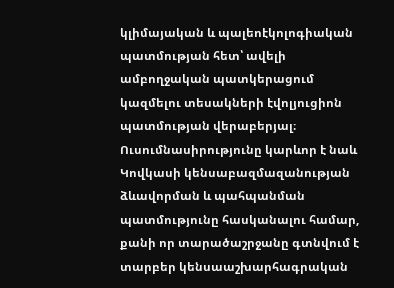կլիմայական և պալեոէկոլոգիական պատմության հետ՝ ավելի ամբողջական պատկերացում կազմելու տեսակների էվոլյուցիոն պատմության վերաբերյալ։ Ուսումնասիրությունը կարևոր է նաև Կովկասի կենսաբազմազանության ձևավորման և պահպանման պատմությունը հասկանալու համար, քանի որ տարածաշրջանը գտնվում է տարբեր կենսաաշխարհագրական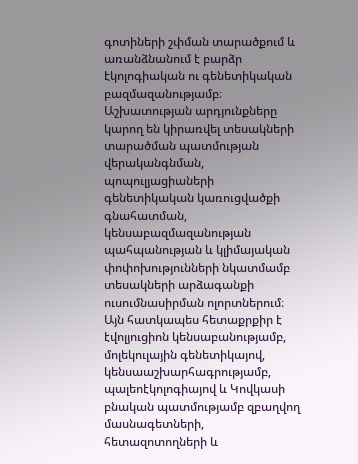գոտիների շփման տարածքում և առանձնանում է բարձր էկոլոգիական ու գենետիկական բազմազանությամբ։ Աշխատության արդյունքները կարող են կիրառվել տեսակների տարածման պատմության վերականգնման, պոպուլյացիաների գենետիկական կառուցվածքի գնահատման, կենսաբազմազանության պահպանության և կլիմայական փոփոխությունների նկատմամբ տեսակների արձագանքի ուսումնասիրման ոլորտներում։ Այն հատկապես հետաքրքիր է էվոլյուցիոն կենսաբանությամբ, մոլեկուլային գենետիկայով, կենսաաշխարհագրությամբ, պալեոէկոլոգիայով և Կովկասի բնական պատմությամբ զբաղվող մասնագետների, հետազոտողների և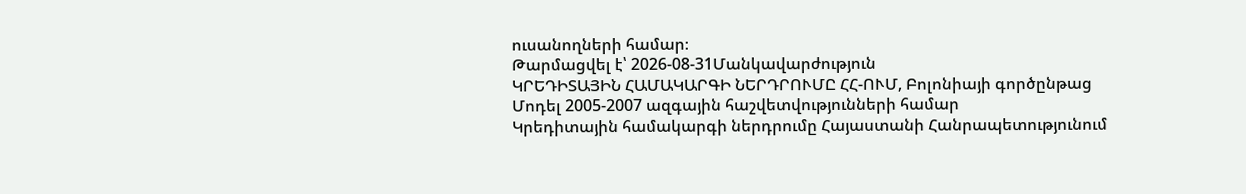ուսանողների համար։
Թարմացվել է՝ 2026-08-31Մանկավարժություն
ԿՐԵԴԻՏԱՅԻՆ ՀԱՄԱԿԱՐԳԻ ՆԵՐԴՐՈՒՄԸ ՀՀ-ՈՒՄ, Բոլոնիայի գործընթաց Մոդել 2005-2007 ազգային հաշվետվությունների համար
Կրեդիտային համակարգի ներդրումը Հայաստանի Հանրապետությունում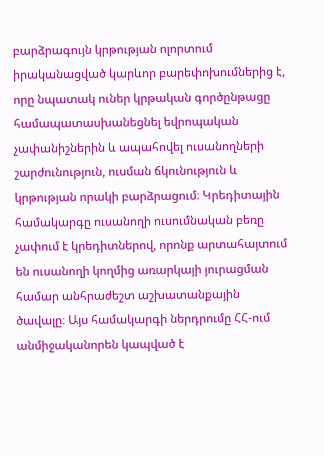բարձրագույն կրթության ոլորտում իրականացված կարևոր բարեփոխումներից է, որը նպատակ ուներ կրթական գործընթացը համապատասխանեցնել եվրոպական չափանիշներին և ապահովել ուսանողների շարժունություն, ուսման ճկունություն և կրթության որակի բարձրացում։ Կրեդիտային համակարգը ուսանողի ուսումնական բեռը չափում է կրեդիտներով, որոնք արտահայտում են ուսանողի կողմից առարկայի յուրացման համար անհրաժեշտ աշխատանքային ծավալը։ Այս համակարգի ներդրումը ՀՀ-ում անմիջականորեն կապված է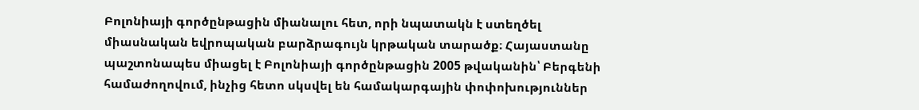Բոլոնիայի գործընթացին միանալու հետ, որի նպատակն է ստեղծել միասնական եվրոպական բարձրագույն կրթական տարածք։ Հայաստանը պաշտոնապես միացել է Բոլոնիայի գործընթացին 2005 թվականին՝ Բերգենի համաժողովում, ինչից հետո սկսվել են համակարգային փոփոխություններ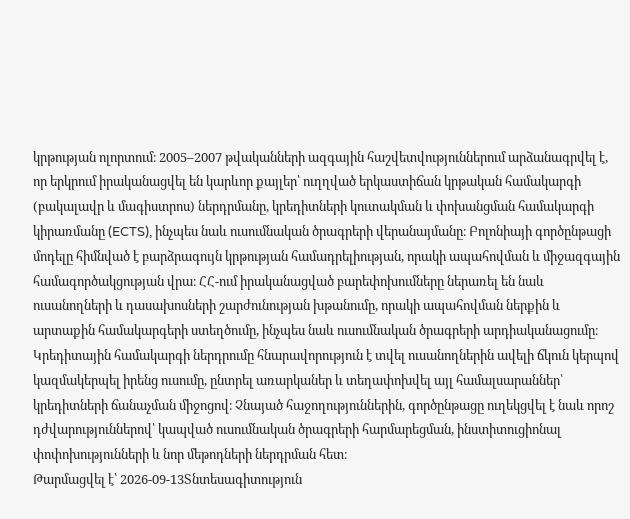կրթության ոլորտում։ 2005–2007 թվականների ազգային հաշվետվություններում արձանագրվել է, որ երկրում իրականացվել են կարևոր քայլեր՝ ուղղված երկաստիճան կրթական համակարգի (բակալավր և մագիստրոս) ներդրմանը, կրեդիտների կուտակման և փոխանցման համակարգի կիրառմանը (ECTS), ինչպես նաև ուսումնական ծրագրերի վերանայմանը։ Բոլոնիայի գործընթացի մոդելը հիմնված է բարձրագույն կրթության համադրելիության, որակի ապահովման և միջազգային համագործակցության վրա։ ՀՀ-ում իրականացված բարեփոխումները ներառել են նաև ուսանողների և դասախոսների շարժունության խթանումը, որակի ապահովման ներքին և արտաքին համակարգերի ստեղծումը, ինչպես նաև ուսումնական ծրագրերի արդիականացումը։ Կրեդիտային համակարգի ներդրումը հնարավորություն է տվել ուսանողներին ավելի ճկուն կերպով կազմակերպել իրենց ուսումը, ընտրել առարկաներ և տեղափոխվել այլ համալսարաններ՝ կրեդիտների ճանաչման միջոցով։ Չնայած հաջողություններին, գործընթացը ուղեկցվել է նաև որոշ դժվարություններով՝ կապված ուսումնական ծրագրերի հարմարեցման, ինստիտուցիոնալ փոփոխությունների և նոր մեթոդների ներդրման հետ։
Թարմացվել է՝ 2026-09-13Տնտեսագիտություն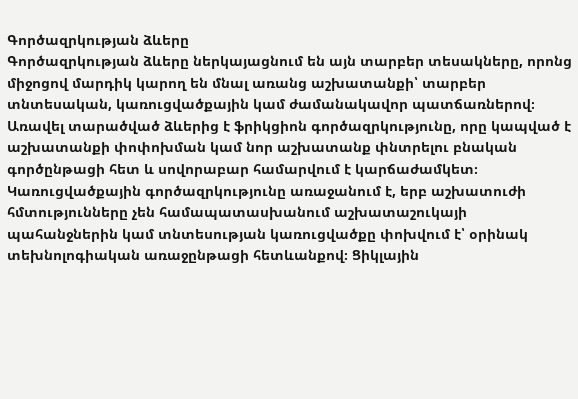Գործազրկության ձևերը
Գործազրկության ձևերը ներկայացնում են այն տարբեր տեսակները, որոնց միջոցով մարդիկ կարող են մնալ առանց աշխատանքի՝ տարբեր տնտեսական, կառուցվածքային կամ ժամանակավոր պատճառներով։ Առավել տարածված ձևերից է ֆրիկցիոն գործազրկությունը, որը կապված է աշխատանքի փոփոխման կամ նոր աշխատանք փնտրելու բնական գործընթացի հետ և սովորաբար համարվում է կարճաժամկետ։ Կառուցվածքային գործազրկությունը առաջանում է, երբ աշխատուժի հմտությունները չեն համապատասխանում աշխատաշուկայի պահանջներին կամ տնտեսության կառուցվածքը փոխվում է՝ օրինակ տեխնոլոգիական առաջընթացի հետևանքով։ Ցիկլային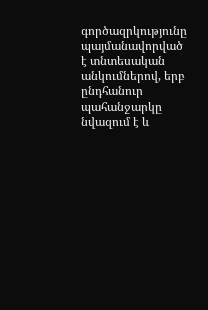գործազրկությունը պայմանավորված է տնտեսական անկումներով, երբ ընդհանուր պահանջարկը նվազում է և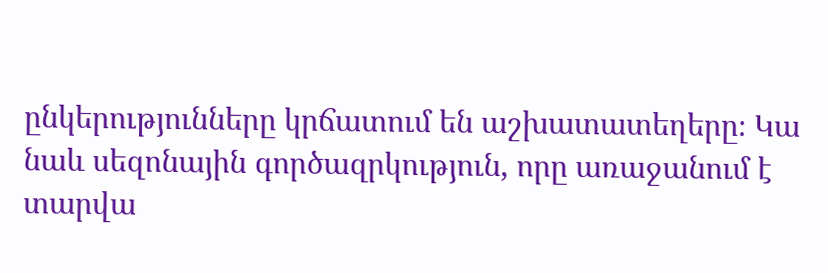ընկերությունները կրճատում են աշխատատեղերը։ Կա նաև սեզոնային գործազրկություն, որը առաջանում է տարվա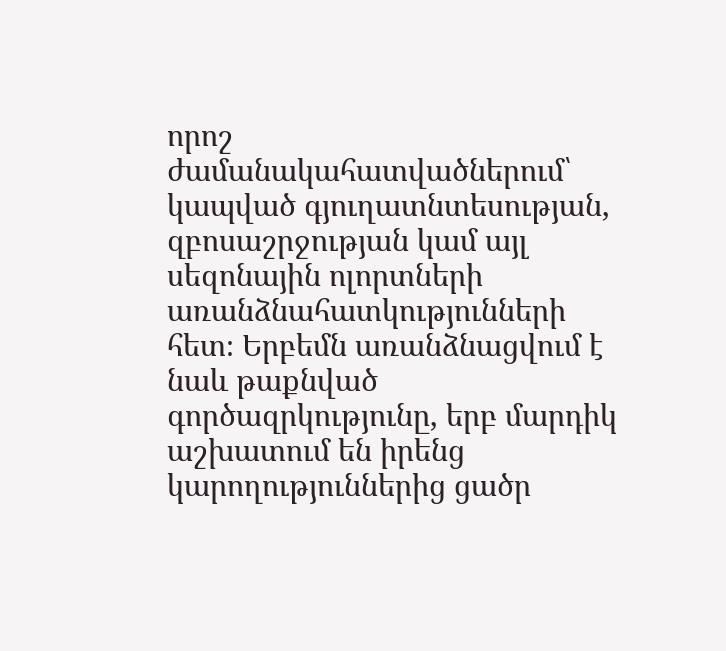որոշ ժամանակահատվածներում՝ կապված գյուղատնտեսության, զբոսաշրջության կամ այլ սեզոնային ոլորտների առանձնահատկությունների հետ։ Երբեմն առանձնացվում է նաև թաքնված գործազրկությունը, երբ մարդիկ աշխատում են իրենց կարողություններից ցածր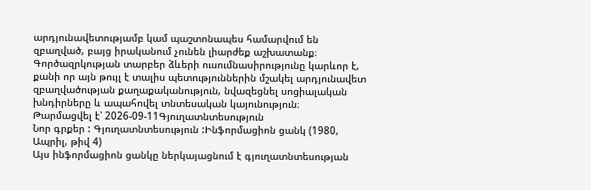արդյունավետությամբ կամ պաշտոնապես համարվում են զբաղված, բայց իրականում չունեն լիարժեք աշխատանք։ Գործազրկության տարբեր ձևերի ուսումնասիրությունը կարևոր է, քանի որ այն թույլ է տալիս պետություններին մշակել արդյունավետ զբաղվածության քաղաքականություն, նվազեցնել սոցիալական խնդիրները և ապահովել տնտեսական կայունություն։
Թարմացվել է՝ 2026-09-11Գյուղատնտեսություն
Նոր գրքեր : Գյուղատնտեսություն :Ինֆորմացիոն ցանկ (1980, Ապրիլ, թիվ 4)
Այս ինֆորմացիոն ցանկը ներկայացնում է գյուղատնտեսության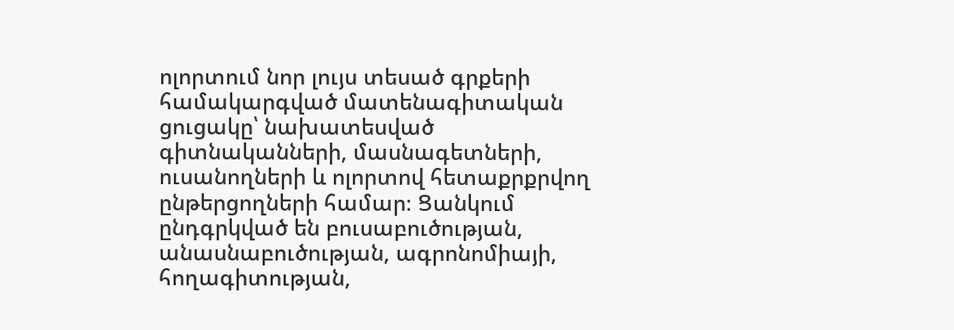ոլորտում նոր լույս տեսած գրքերի համակարգված մատենագիտական ցուցակը՝ նախատեսված գիտնականների, մասնագետների, ուսանողների և ոլորտով հետաքրքրվող ընթերցողների համար։ Ցանկում ընդգրկված են բուսաբուծության, անասնաբուծության, ագրոնոմիայի, հողագիտության,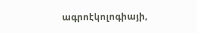ագրոէկոլոգիայի,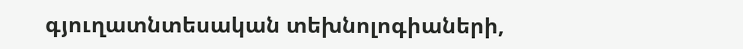գյուղատնտեսական տեխնոլոգիաների,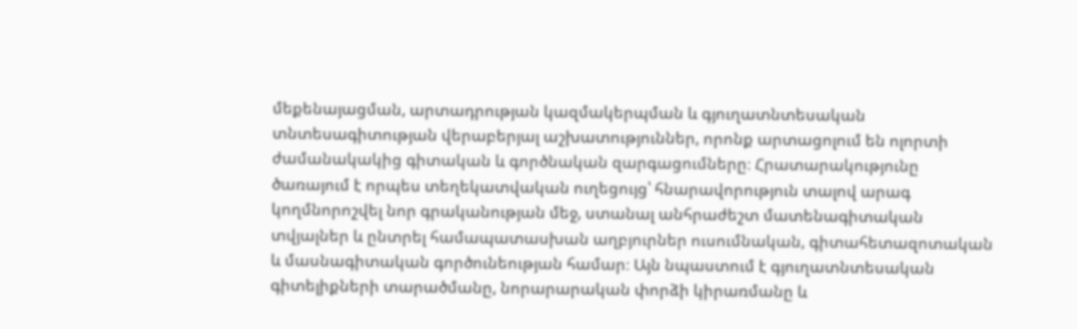մեքենայացման, արտադրության կազմակերպման և գյուղատնտեսական տնտեսագիտության վերաբերյալ աշխատություններ, որոնք արտացոլում են ոլորտի ժամանակակից գիտական և գործնական զարգացումները։ Հրատարակությունը ծառայում է որպես տեղեկատվական ուղեցույց՝ հնարավորություն տալով արագ կողմնորոշվել նոր գրականության մեջ, ստանալ անհրաժեշտ մատենագիտական տվյալներ և ընտրել համապատասխան աղբյուրներ ուսումնական, գիտահետազոտական և մասնագիտական գործունեության համար։ Այն նպաստում է գյուղատնտեսական գիտելիքների տարածմանը, նորարարական փորձի կիրառմանը և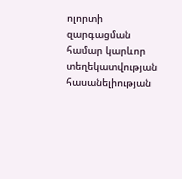ոլորտի զարգացման համար կարևոր տեղեկատվության հասանելիության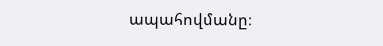ապահովմանը։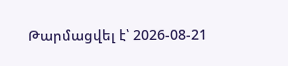Թարմացվել է՝ 2026-08-21